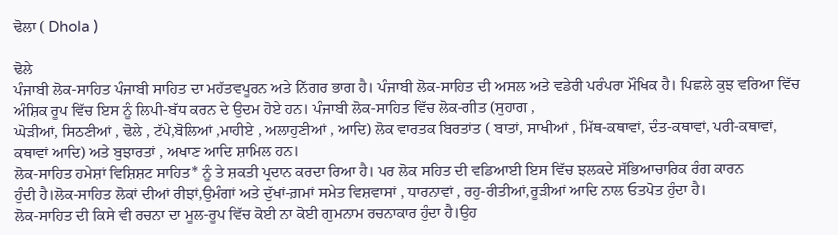ਢੋਲਾ ( Dhola )

ਢੋਲੇ
ਪੰਜਾਬੀ ਲੋਕ-ਸਾਹਿਤ ਪੰਜਾਬੀ ਸਾਹਿਤ ਦਾ ਮਹੱਤਵਪੂਰਨ ਅਤੇ ਨਿੱਗਰ ਭਾਗ ਹੈ। ਪੰਜਾਬੀ ਲੋਕ-ਸਾਹਿਤ ਦੀ ਅਸਲ ਅਤੇ ਵਡੇਰੀ ਪਰੰਪਰਾ ਮੌਖਿਕ ਹੈ। ਪਿਛਲੇ ਕੁਝ ਵਰਿਆ ਵਿੱਚ
ਅੰਸ਼ਿਕ ਰੂਪ ਵਿੱਚ ਇਸ ਨੂੰ ਲਿਪੀ-ਬੱਧ ਕਰਨ ਦੇ ਉਦਮ ਹੋਏ ਹਨ। ਪੰਜਾਬੀ ਲੋਕ-ਸਾਹਿਤ ਵਿੱਚ ਲੋਕ-ਗੀਤ (ਸੁਹਾਗ ,
ਘੋੜੀਆਂ, ਸਿਠਣੀਆਂ , ਢੋਲੇ , ਟੱਪੇ,ਬੋਲਿਆਂ ,ਮਾਹੀਏ , ਅਲਾਹੁਣੀਆਂ , ਆਦਿ) ਲੋਕ ਵਾਰਤਕ ਬਿਰਤਾਂਤ ( ਬਾਤਾਂ, ਸਾਖੀਆਂ , ਮਿੱਥ-ਕਥਾਵਾਂ, ਦੰਤ-ਕਥਾਵਾਂ, ਪਰੀ-ਕਥਾਵਾਂ,
ਕਥਾਵਾਂ ਆਦਿ) ਅਤੇ ਬੁਝਾਰਤਾਂ , ਅਖਾਣ ਆਦਿ ਸ਼ਾਮਿਲ ਹਨ।
ਲੋਕ-ਸਾਹਿਤ ਹਮੇਸ਼ਾਂ ਵਿਸ਼ਿਸ਼ਟ ਸਾਹਿਤ* ਨੂੰ ਤੇ ਸ਼ਕਤੀ ਪ੍ਰਦਾਨ ਕਰਦਾ ਰਿਆ ਹੈ। ਪਰ ਲੋਕ ਸਹਿਤ ਦੀ ਵਡਿਆਈ ਇਸ ਵਿੱਚ ਝਲਕਦੇ ਸੱਭਿਆਚਾਰਿਕ ਰੰਗ ਕਾਰਨ
ਹੁੰਦੀ ਹੈ।ਲੋਕ-ਸਾਹਿਤ ਲੋਕਾਂ ਦੀਆਂ ਰੀਝਾਂ,ਉਮੰਗਾਂ ਅਤੇ ਦੁੱਖਾਂ-ਗ਼ਮਾਂ ਸਮੇਤ ਵਿਸ਼ਵਾਸਾਂ , ਧਾਰਨਾਵਾਂ , ਰਹੁ-ਰੀਤੀਆਂ,ਰੂੜੀਆਂ ਆਦਿ ਨਾਲ ਓਤਪੋਤ ਹੁੰਦਾ ਹੈ।
ਲੋਕ-ਸਾਹਿਤ ਦੀ ਕਿਸੇ ਵੀ ਰਚਨਾ ਦਾ ਮੂਲ-ਰੂਪ ਵਿੱਚ ਕੋਈ ਨਾ ਕੋਈ ਗੁਮਨਾਮ ਰਚਨਾਕਾਰ ਹੁੰਦਾ ਹੈ।ਉਹ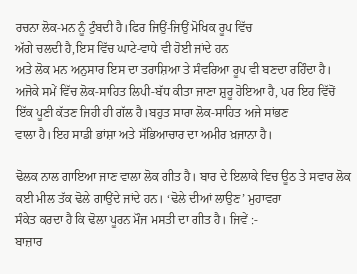ਰਚਨਾ ਲੋਕ-ਮਨ ਨੂੰ ਟੁੰਬਦੀ ਹੈ।ਫਿਰ ਜਿਉਂ-ਜਿਉਂ ਮੋਖਿਕ ਰੂਪ ਵਿੱਚ
ਅੱਗੇ ਚਲਦੀ ਹੈ,ਇਸ ਵਿੱਚ ਘਾਟੇ-ਵਾਧੇ ਵੀ ਹੋਈ ਜਾਂਦੇ ਹਨ
ਅਤੇ ਲੋਕ ਮਨ ਅਨੁਸਾਰ ਇਸ ਦਾ ਤਰਾਸ਼ਿਆ ਤੇ ਸੰਵਰਿਆ ਰੂਪ ਵੀ ਬਣਦਾ ਰਹਿੰਦਾ ਹੈ।
ਅਜੋਕੇ ਸਮੇਂ ਵਿੱਚ ਲੋਕ-ਸਾਹਿਤ ਲਿਪੀ-ਬੱਧ ਕੀਤਾ ਜਾਣਾ ਸ਼ੁਰੂ ਹੋਇਆ ਹੈ, ਪਰ ਇਹ ਵਿੱਚੋਂ ਇੱਕ ਪੂਣੀ ਕੱਤਣ ਜਿਹੀ ਹੀ ਗੱਲ ਹੈ।ਬਹੁਤ ਸਾਰਾ ਲੋਕ-ਸਾਹਿਤ ਅਜੇ ਸਾਂਭਣ
ਵਾਲਾ ਹੈ।ਇਹ ਸਾਡੀ ਭਾਂਸ਼ਾ ਅਤੇ ਸੱਭਿਆਚਾਰ ਦਾ ਅਮੀਰ ਖ਼ਜਾਨਾ ਹੈ।

ਢੋਲਕ ਨਾਲ ਗਾਇਆ ਜਾਣ ਵਾਲਾ ਲੋਕ ਗੀਤ ਹੈ। ਬਾਰ ਦੇ ਇਲਾਕੇ ਵਿਚ ਊਠ ਤੇ ਸਵਾਰ ਲੋਕ ਕਈ ਮੀਲ ਤੱਕ ਢੋਲੇ ਗਾਉਂਦੇ ਜਾਂਦੇ ਹਨ। ‘ਢੋਲੇ ਦੀਆਂ ਲਾਉਣ’ ਮੁਹਾਵਰਾ
ਸੰਕੇਤ ਕਰਦਾ ਹੈ ਕਿ ਢੋਲਾ ਪੂਰਨ ਮੌਜ ਮਸਤੀ ਦਾ ਗੀਤ ਹੈ। ਜਿਵੇਂ :-
ਬਾਜ਼ਾਰ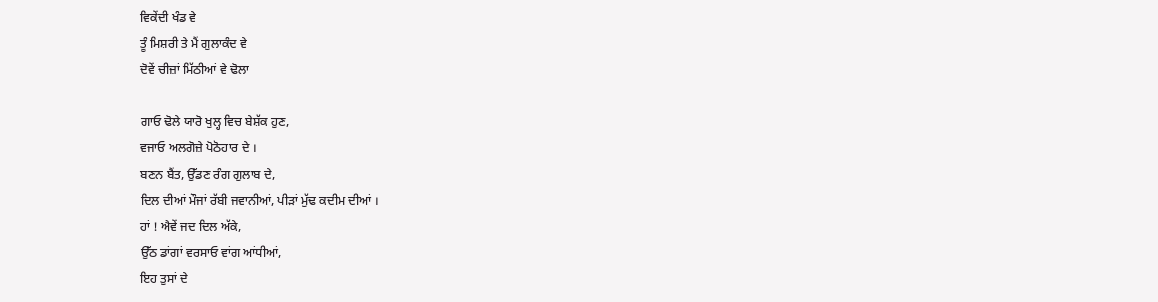ਵਿਕੇਂਦੀ ਖੰਡ ਵੇ
ਤੂੰ ਮਿਸ਼ਰੀ ਤੇ ਮੈਂ ਗੁਲਾਕੰਦ ਵੇ
ਦੋਵੇਂ ਚੀਜ਼ਾਂ ਮਿੱਠੀਆਂ ਵੇ ਢੋਲਾ

ਗਾਓ ਢੋਲੇ ਯਾਰੋ ਖੁਲ੍ਹ ਵਿਚ ਬੇਸ਼ੱਕ ਹੁਣ,
ਵਜਾਓ ਅਲਗੋਜ਼ੇ ਪੋਠੋਹਾਰ ਦੇ ।
ਬਣਨ ਬੈਂਤ, ਉੱਡਣ ਰੰਗ ਗੁਲਾਬ ਦੇ,
ਦਿਲ ਦੀਆਂ ਮੌਜਾਂ ਰੱਬੀ ਜਵਾਨੀਆਂ, ਪੀੜਾਂ ਮੁੱਢ ਕਦੀਮ ਦੀਆਂ ।
ਹਾਂ ! ਐਵੇਂ ਜਦ ਦਿਲ ਅੱਕੇ,
ਉੱਠ ਡਾਂਗਾਂ ਵਰਸਾਓ ਵਾਂਗ ਆਂਧੀਆਂ,
ਇਹ ਤੁਸਾਂ ਦੇ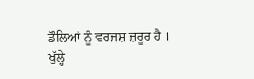ਡੌਲਿਆਂ ਨੂੰ ਵਰਜਸ਼ ਜ਼ਰੂਰ ਹੈ ।
ਖੁੱਲ੍ਹੇ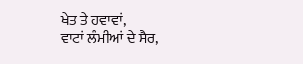ਖੇਤ ਤੇ ਹਵਾਵਾਂ,
ਵਾਟਾਂ ਲੰਮੀਆਂ ਦੇ ਸੈਰ,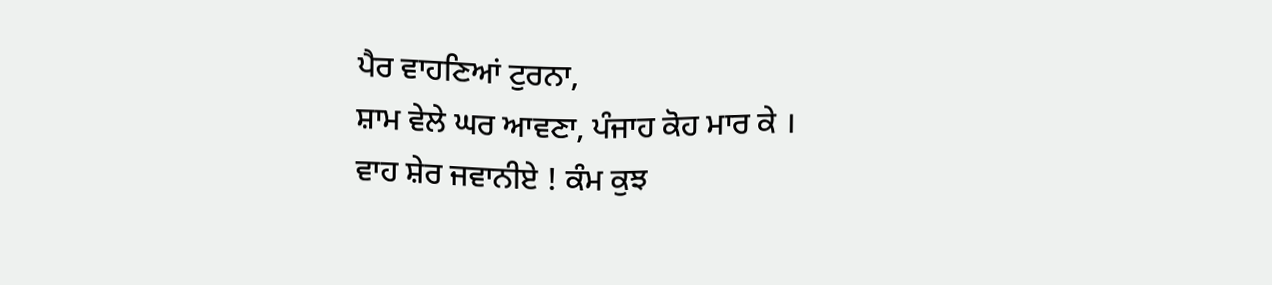ਪੈਰ ਵਾਹਣਿਆਂ ਟੁਰਨਾ,
ਸ਼ਾਮ ਵੇਲੇ ਘਰ ਆਵਣਾ, ਪੰਜਾਹ ਕੋਹ ਮਾਰ ਕੇ ।
ਵਾਹ ਸ਼ੇਰ ਜਵਾਨੀਏ ! ਕੰਮ ਕੁਝ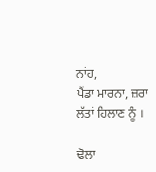ਨਾਂਹ,
ਪੈਂਡਾ ਮਾਰਨਾ, ਜ਼ਰਾ ਲੱਤਾਂ ਹਿਲਾਣ ਨੂੰ ।

ਢੋਲਾ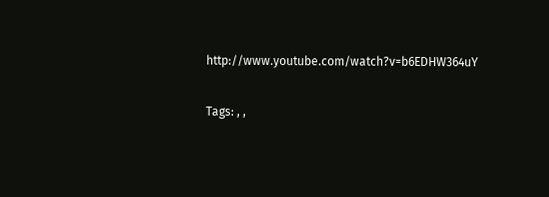http://www.youtube.com/watch?v=b6EDHW364uY

Tags: , ,